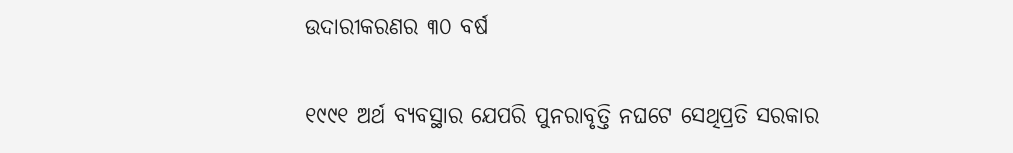ଉଦାରୀକରଣର ୩୦ ବର୍ଷ

୧୯୯୧ ଅର୍ଥ ବ୍ୟବସ୍ଥାର ଯେପରି ପୁନରାବୃତ୍ତି ନଘଟେ ସେଥିପ୍ରତି ସରକାର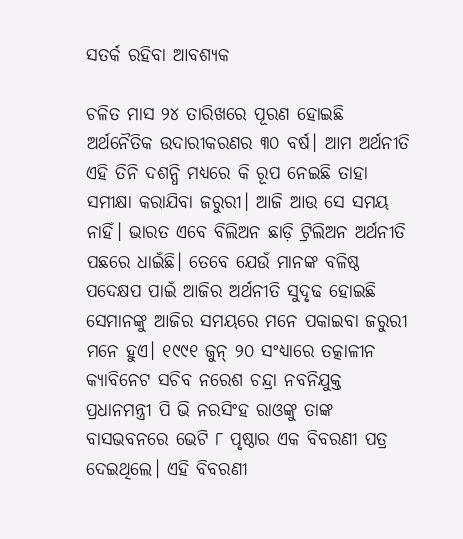ସତର୍କ ରହିବା ଆବଶ୍ୟକ

ଚଳିତ ମାସ ୨୪ ତାରିଖରେ ପୂରଣ ହୋଇଛି ଅର୍ଥନୈତିକ ଉଦାରୀକରଣର ୩୦ ବର୍ଷ। ଆମ ଅର୍ଥନୀତି ଏହି ତିନି ଦଶନ୍ଧି ମଧ୍ୟରେ କି ରୂପ ନେଇଛି ତାହା ସମୀକ୍ଷା କରାଯିବା ଜରୁରୀ। ଆଜି ଆଉ ସେ ସମୟ ନାହିଁ। ଭାରତ ଏବେ ବିଲିଅନ ଛାଡ଼ି ଟ୍ରିଲିଅନ ଅର୍ଥନୀତି ପଛରେ ଧାଇଁଛି। ତେବେ ଯେଉଁ ମାନଙ୍କ ବଳିଷ୍ଠ ପଦ‌େ‌କ୍ଷପ ପାଇଁ ଆଜିର ଅର୍ଥନୀତି ସୁଦୃଢ ହୋଇଛି ସେମାନଙ୍କୁ ଆଜିର ସମୟରେ ମନେ ପକାଇବା ଜରୁରୀ ମନେ ହୁଏ। ୧୯୯୧ ଜୁନ୍‌ ୨୦ ସଂଧ୍ୟାରେ ତତ୍କାଳୀନ କ୍ୟାବିନେଟ ସଚିବ ନରେଶ ଚନ୍ଦ୍ରା ନବନିଯୁକ୍ତ ପ୍ରଧାନମନ୍ତ୍ରୀ ପି ଭି ନରସିଂହ ରାଓଙ୍କୁ ତାଙ୍କ ବାସଭବନରେ ଭେଟି ୮ ପୃଷ୍ଠାର ଏକ ବିବରଣୀ ପତ୍ର ଦେଇଥିଲେ। ଏହି ବିବରଣୀ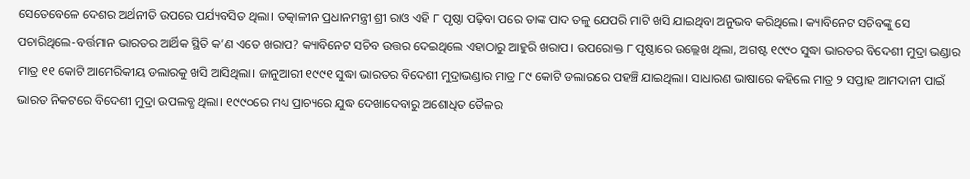ସେତେବେଳେ ଦେଶର ଅର୍ଥନୀତି ଉପରେ ପର୍ଯ୍ୟବସିତ ଥିଲା। ତତ୍କାଳୀନ ପ୍ରଧାନମନ୍ତ୍ରୀ ଶ୍ରୀ ରାଓ ଏହି ୮ ପୃଷ୍ଠା ପଢ଼ିବା ପରେ ତାଙ୍କ ପାଦ ତଳୁ ଯେପରି ମାଟି ଖସି ଯାଇଥିବା ଅନୁଭବ କରିଥିଲେ। କ୍ୟାବିନେଟ ସଚିବଙ୍କୁ ସେ ପଚାରିଥିଲେ-ବର୍ତ୍ତମାନ ଭାରତର ଆର୍ଥିକ ସ୍ଥିତି କ’ଣ ଏତେ ଖରାପ? କ୍ୟାବିନେଟ ସଚିବ ଉତ୍ତର ଦେଇଥିଲେ ଏହାଠାରୁ ଆହୁରି ଖରାପ। ଉପରୋକ୍ତ ୮ ପୃଷ୍ଠାରେ ଉଲ୍ଲେଖ ଥିଲା, ଅଗଷ୍ଟ ୧୯୯୦ ସୁଦ୍ଧା ଭାରତର ବିଦେଶୀ ମୁଦ୍ରା ଭଣ୍ଡାର ମାତ୍ର ୧୧ କୋଟି ଆମେରିକୀୟ ଡଲାରକୁ ଖସି ଆସିଥିଲା। ଜାନୁଆରୀ ୧୯୯୧ ସୁଦ୍ଧା ଭାରତର ବିଦେଶୀ ମୁଦ୍ରାଭଣ୍ଡାର ମାତ୍ର ୮୯ କୋଟି ଡଲାରରେ ପହଞ୍ଚି ଯାଇଥିଲା। ସାଧାରଣ ଭାଷାରେ କହିଲେ ମାତ୍ର ୨ ସପ୍ତାହ ଆମଦାନୀ ପାଇଁ ଭାରତ ନିକଟରେ ବିଦେଶୀ ମୁଦ୍ରା ଉପଲବ୍ଧ ଥିଲା। ୧୯୯୦ରେ ମଧ୍ୟ ପ୍ରାଚ୍ୟରେ ଯୁଦ୍ଧ ଦେଖାଦେବାରୁ ଅଶୋଧିତ ତୈଳର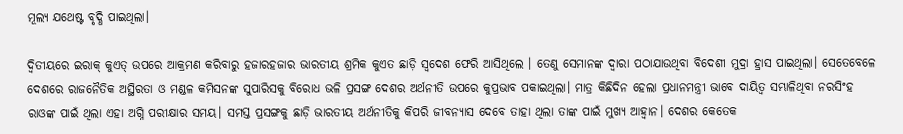ମୂଲ୍ୟ ଯଥେଷ୍ଟ ବୃଦ୍ଧି ପାଇଥିଲା।

ଦ୍ବିତୀୟରେ ଇରାକ୍‌ କୁଏତ୍‌ ଉପରେ ଆକ୍ରମଣ କରିବାରୁ ହଜାରହଜାର ଭାରତୀୟ ଶ୍ରମିକ କୁଏତ ଛାଡ଼ି ସ୍ବଦେଶ ଫେରି ଆସିଥିଲେ । ତେଣୁ ସେମାନଙ୍କ ଦ୍ବାରା ପଠାଯାଉଥିବା ବିଦେଶୀ ମୁଦ୍ରା ହ୍ରାସ ପାଇଥିଲା। ସେତେବେଳେ ଦେଶରେ ରାଜନୈତିକ ଅସ୍ଥିରତା ଓ ମଣ୍ଡଳ କମିସନଙ୍କ ସୁପାରିସକୁ ବିରୋଧ ଭଳି ପ୍ରସଙ୍ଗ ଦେଶର ଅର୍ଥନୀତି ଉପରେ କୁପ୍ରଭାବ ପକାଇଥିଲା। ମାତ୍ର କିଛିଦିନ ହେଲା ପ୍ରଧାନମନ୍ତ୍ରୀ ଭାବେ ଦାୟିତ୍ବ ସମ୍ଭାଳିଥିବା ନରସିଂହ ରାଓଙ୍କ ପାଇଁ ଥିଲା ଏହା ଅଗ୍ନି ପରୀକ୍ଷାର ସମୟ। ସମସ୍ତ ପ୍ରସଙ୍ଗକୁ ଛାଡ଼ି ଭାରତୀୟ ଅର୍ଥନୀତିକୁ କିପରି ଜୀବନ୍ୟାସ ଦେବେ ତାହା ଥିଲା ତାଙ୍କ ପାଇଁ ମୁଖ୍ୟ ଆହ୍ବାନ। ଦେଶର କେତେକ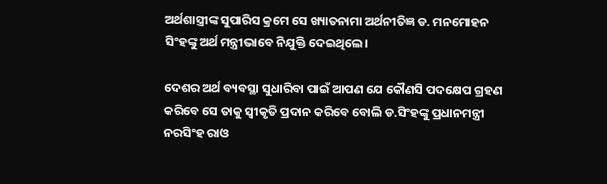ଅର୍ଥଶାସ୍ତ୍ରୀଙ୍କ ସୁପାରିସ କ୍ରମେ ସେ ଖ୍ୟାତନାମା ଅର୍ଥନୀତିଜ୍ଞ ଡ. ମନମୋହନ ସିଂହଙ୍କୁ ଅର୍ଥ ମନ୍ତ୍ରୀଭାବେ ନିଯୁକ୍ତି ଦେଇଥିଲେ।

ଦେଶର ଅର୍ଥ ବ୍ୟବସ୍ଥା ସୁଧାରିବା ପାଇଁ ଆପଣ ଯେ କୌଣସି ପଦକ୍ଷେପ ଗ୍ରହଣ କରିବେ ସେ ତାକୁ ସ୍ବୀକୃତି ପ୍ରଦାନ କରିବେ ବୋଲି ଡ.ସିଂହଙ୍କୁ ପ୍ରଧାନମନ୍ତ୍ରୀ ନରସିଂହ ରାଓ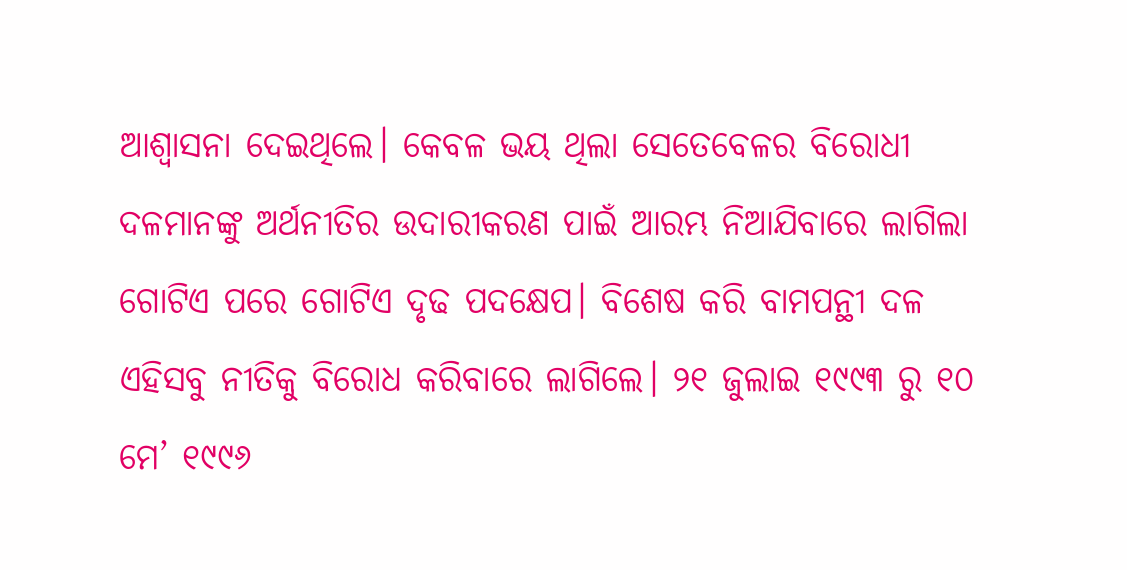ଆଶ୍ବାସନା ଦେଇଥିଲେ। କେବଳ ଭୟ ଥିଲା ସେତେବେଳର ବିରୋଧୀ ଦଳମାନଙ୍କୁ ଅର୍ଥନୀତିର ଉଦାରୀକରଣ ପାଇଁ ଆରମ୍ଭ ନିଆଯିବାରେ ଲାଗିଲା ଗୋଟିଏ ପରେ ଗୋଟିଏ ଦୃଢ ପଦକ୍ଷେପ। ବିଶେଷ କରି ବାମପନ୍ଥୀ ଦଳ ଏହିସବୁ ନୀତିକୁ ବିରୋଧ କରିବାରେ ଲାଗିଲେ। ୨୧ ଜୁଲାଇ ୧୯୯୩ ରୁ ୧୦ ମେ’ ୧୯୯୬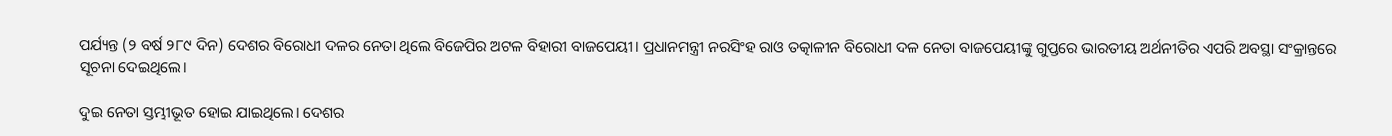ପର୍ଯ୍ୟନ୍ତ (୨ ବର୍ଷ ୨୮୯ ଦିନ) ଦେଶର ବିରୋଧୀ ଦଳର ନେତା ଥିଲେ ବିଜେପିର ଅଟଳ ବିହାରୀ ବାଜପେୟୀ। ପ୍ରଧାନମନ୍ତ୍ରୀ ନରସିଂହ ରାଓ ତତ୍କାଳୀନ ବିରୋଧୀ ଦଳ ନେତା ବାଜପେୟୀଙ୍କୁ ଗୁପ୍ତରେ ଭାରତୀୟ ଅର୍ଥନୀତିର ଏପରି ଅବସ୍ଥା ସଂକ୍ରାନ୍ତରେ ସୂଚନା ଦେଇଥିଲେ।

ଦୁଇ ନେତା ସ୍ତମ୍ଭୀଭୂତ ହୋଇ ଯାଇଥିଲେ। ଦେଶର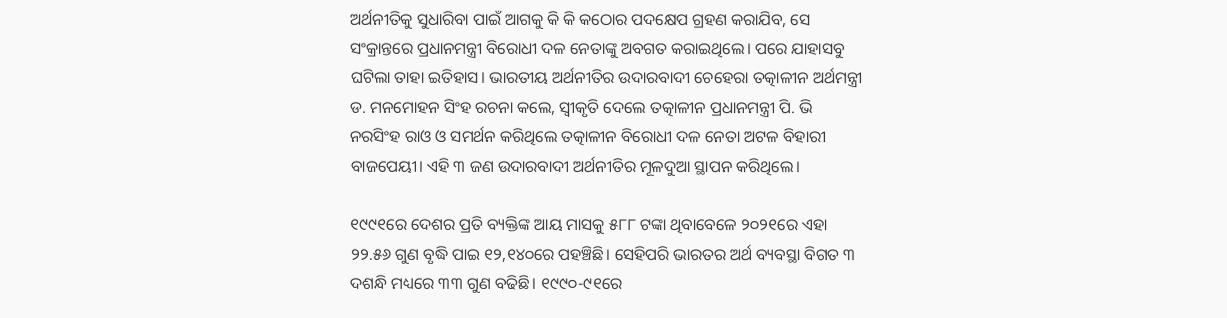ଅର୍ଥନୀତିକୁ ସୁଧାରିବା ପାଇଁ ଆଗକୁ କି କି କଠୋର ପଦକ୍ଷେପ ଗ୍ରହଣ କରାଯିବ, ସେ ସଂକ୍ରାନ୍ତରେ ପ୍ରଧାନମନ୍ତ୍ରୀ ବିରୋଧୀ ଦଳ ନେତାଙ୍କୁ ଅବଗତ କରାଇଥିଲେ। ପରେ ଯାହାସବୁ ଘଟିଲା ତାହା ଇତିହାସ। ଭାରତୀୟ ଅର୍ଥନୀତିର ଉଦାରବାଦୀ ଚେହେରା ତତ୍କାଳୀନ ଅର୍ଥମନ୍ତ୍ରୀ ଡ. ମନମୋହନ ସିଂହ ରଚନା କଲେ, ସ୍ବୀକୃତି ଦେଲେ ତତ୍କାଳୀନ ପ୍ରଧାନମନ୍ତ୍ରୀ ପି. ଭି ନରସିଂହ ରାଓ ଓ ସମର୍ଥନ କରିଥିଲେ ତତ୍କାଳୀନ ବିରୋଧୀ ଦଳ ନେତା ଅଟଳ ବିହାରୀ ବାଜପେୟୀ। ଏହି ୩ ଜଣ ଉଦାରବାଦୀ ଅର୍ଥନୀତିର ମୂଳଦୁଆ ସ୍ଥାପନ କରିଥିଲେ।

୧୯୯୧ରେ ଦେଶର ପ୍ରତି ବ୍ୟକ୍ତିଙ୍କ ଆୟ ମାସକୁ ୫୮୮ ଟଙ୍କା ଥିବାବେଳେ ୨୦୨୧ରେ ଏହା ୨୨.୫୬ ଗୁଣ ବୃଦ୍ଧି ପାଇ ୧୨,୧୪୦ରେ ପହଞ୍ଚିଛି। ସେହିପରି ଭାରତର ଅର୍ଥ ବ୍ୟବସ୍ଥା ବିଗତ ୩ ଦଶନ୍ଧି ମଧ୍ୟରେ ୩୩ ଗୁଣ ବଢିଛି। ୧୯୯୦-୯୧ରେ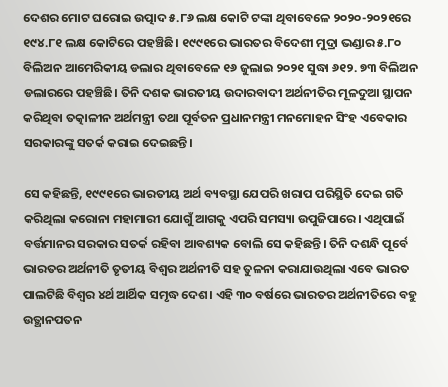ଦେଶର ମୋଟ ଘରୋଇ ଉତ୍ପାଦ ୫.୮୬ ଲକ୍ଷ କୋଟି ଟଙ୍କା ଥିବାବେଳେ ୨୦୨୦-୨୦୨୧ରେ ୧୯୪.୮୧ ଲକ୍ଷ କୋଟିରେ ପହଞ୍ଚିଛି। ୧୯୯୧ରେ ଭାରତର ବିଦେଶୀ ମୁଦ୍ରା ଭଣ୍ଡାର ୫.୮୦ ବିଲିଅନ ଆମେରିକୀୟ ଡଲାର ଥିବାବେଳେ ୧୬ ଜୁଲାଇ ୨୦୨୧ ସୁଦ୍ଧା ୬୧୨. ୭୩ ବିଲିଅନ ଡଲାରରେ ପହଞ୍ଚିଛି। ତିନି ଦଶକ ଭାରତୀୟ ଉଦାରବାଦୀ ଅର୍ଥନୀତିର ମୂଳଦୁଆ ସ୍ଥାପନ କରିଥିବା ତତ୍କାଳୀନ ଅର୍ଥମନ୍ତ୍ରୀ ତଥା ପୂର୍ବତନ ପ୍ରଧାନମନ୍ତ୍ରୀ ମନମୋହନ ସିଂହ ଏବେକାର ସରକାରଙ୍କୁ ସତର୍କ କରାଇ ଦେଇଛନ୍ତି।

ସେ କହିଛନ୍ତି, ୧୯୯୧ରେ ଭାରତୀୟ ଅର୍ଥ ବ୍ୟବସ୍ଥା ଯେପରି ଖରାପ ପରିସ୍ଥିତି ଦେଇ ଗତି କରିଥିଲା କରୋନା ମହାମାରୀ ଯୋଗୁଁ ଆଗକୁ ଏପରି ସମସ୍ୟା ଉପୁଜିପାରେ। ଏଥିପାଇଁ ବର୍ତ୍ତମାନର ସରକାର ସତର୍କ ରହିବା ଆବଶ୍ୟକ ବୋଲି ସେ କହିଛନ୍ତି। ତିନି ଦଶନ୍ଧି ପୂର୍ବେ ଭାରତର ଅର୍ଥନୀତି ତୃତୀୟ ବିଶ୍ବର ଅର୍ଥନୀତି ସହ ତୁଳନା କରାଯାଉଥିଲା ଏବେ ଭାରତ ପାଲଟିଛି ବିଶ୍ବର ୪ର୍ଥ ଆର୍ଥିକ ସମୃଦ୍ଧ ଦେଶ। ଏହି ୩୦ ବର୍ଷରେ ଭାରତର ଅର୍ଥନୀତିରେ ବହୁ ଉତ୍ଥାନପତନ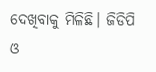ଦେଖିବାକୁ ମିଳିଛି। ଜିଡିପି ଓ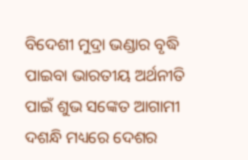ବିଦେଶୀ ମୁଦ୍ରା ଭଣ୍ଡାର ବୃଦ୍ଧି ପାଇବା ଭାରତୀୟ ଅର୍ଥନୀତି ପାଇଁ ଶୁଭ ସଙ୍କେତ ଆଗାମୀ ଦଶନ୍ଧି ମଧ୍ୟରେ ଦେଶର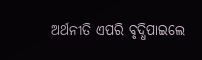ଅର୍ଥନୀତି ଏପରି ବୃଦ୍ଧିପାଇଲେ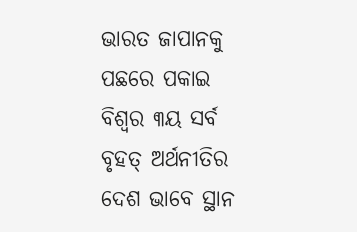ଭାରତ ଜାପାନକୁ ପଛରେ ପକାଇ ବିଶ୍ବର ୩ୟ ସର୍ବ ବୃହତ୍‌ ଅର୍ଥନୀତିର ଦେଶ ଭାବେ ସ୍ଥାନ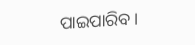ପାଇପାରିବ।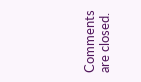Comments are closed.